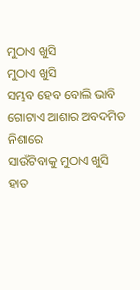ମୁଠାଏ ଖୁସି
ମୁଠାଏ ଖୁସି
ସମ୍ଭବ ହେବ ବୋଲି ଭାବି
ଗୋଟାଏ ଆଶାର ଅବଦମିତ ନିଶାରେ
ସାଉଁଟିବାକୁ ମୁଠାଏ ଖୁସି
ହାତ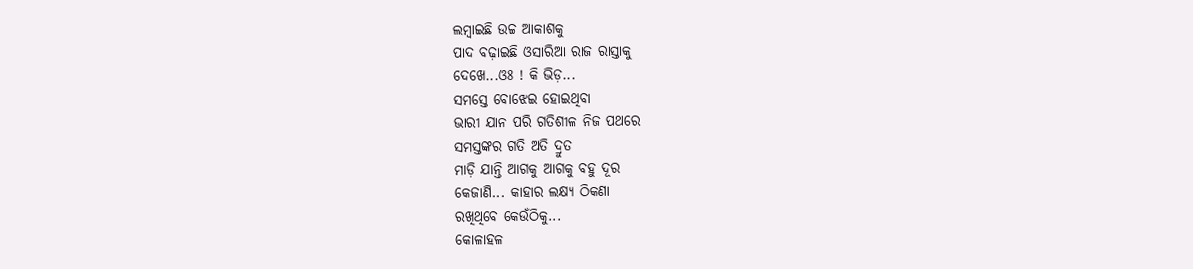ଲମ୍ଵାଇଛି ଉଚ୍ଚ ଆକାଶକୁ
ପାଦ ବଢ଼ାଇଛି ଓସାରିଆ ରାଜ ରାସ୍ତାକୁ
ଦେଖେ...ଓଃ ! କି ଭିଡ଼...
ସମସ୍ତେ ବୋଝେଇ ହୋଇଥିବା
ଭାରୀ ଯାନ ପରି ଗତିଶୀଳ ନିଜ ପଥରେ
ସମସ୍ତଙ୍କର ଗତି ଅତି ଦ୍ରୁତ
ମାଡ଼ି ଯାନ୍ତି ଆଗକୁ ଆଗକୁ ବହୁ ଦୂର
କେଜାଣି... କାହାର ଲକ୍ଷ୍ୟ ଠିକଣା
ରଖିଥିବେ କେଉଁଠିକୁ...
କୋଳାହଳ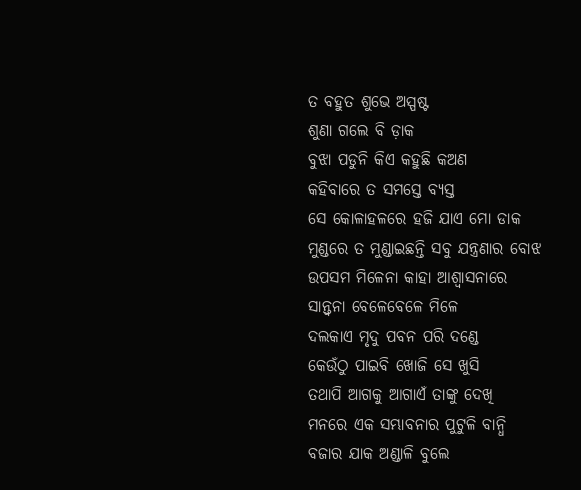ତ ବହୁତ ଶୁଭେ ଅସ୍ପଷ୍ଟ
ଶୁଣା ଗଲେ ବି ଡ଼ାକ
ବୁଝା ପଡୁନି କିଏ କହୁଛି କଅଣ
କହିବାରେ ତ ସମସ୍ତେ ବ୍ୟସ୍ତ
ସେ କୋଳାହଳରେ ହଜି ଯାଏ ମୋ ଡାକ
ମୁଣ୍ଡରେ ତ ମୁଣ୍ଡାଇଛନ୍ତି ସବୁ ଯନ୍ତ୍ରଣାର ବୋଝ
ଉପସମ ମିଳେନା କାହା ଆଶ୍ବାସନାରେ
ସାନ୍ତ୍ଵନା ବେଳେବେଳେ ମିଳେ
ଦଲକାଏ ମୃଦୁ ପବନ ପରି ଦଣ୍ଡେ
କେଉଁଠୁ ପାଇବି ଖୋଜି ସେ ଖୁସି
ତଥାପି ଆଗକୁ ଆଗାଏଁ ତାଙ୍କୁ ଦେଖି
ମନରେ ଏକ ସମ୍ଭାବନାର ପୁଟୁଳି ବାନ୍ଧି
ବଜାର ଯାକ ଅଣ୍ଡାଳି ବୁଲେ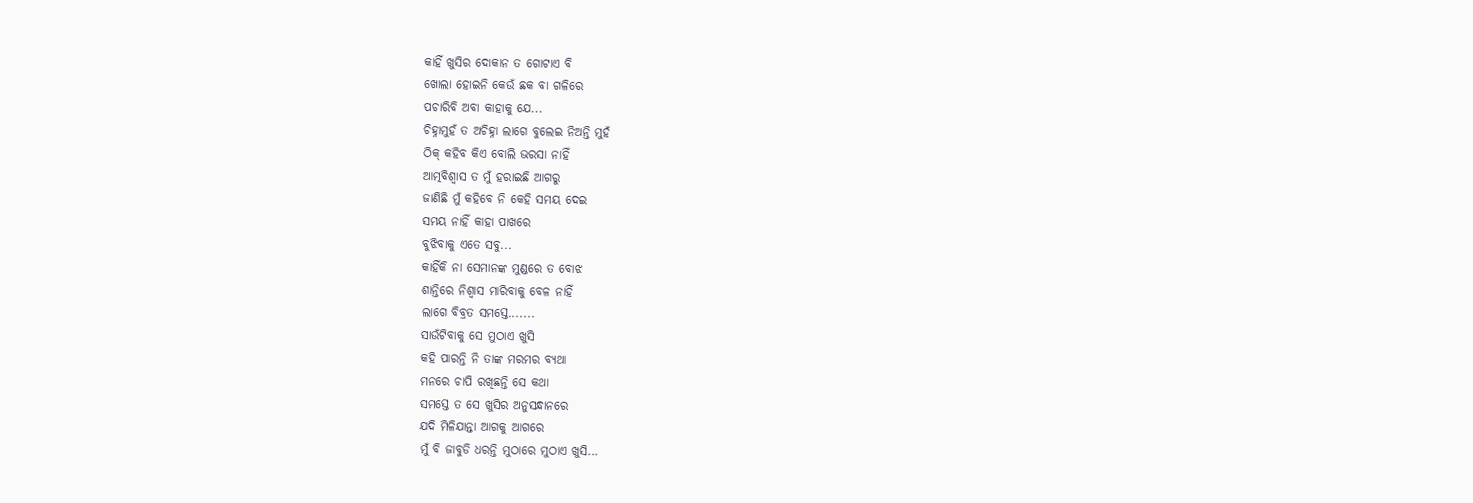କାହିଁ ଖୁସିର ଦୋକାନ ତ ଗୋଟାଏ ବି
ଖୋଲା ହୋଇନି କେଉଁ ଛକ ବା ଗଳିରେ
ପଚାରିବି ଅବା କାହାକୁ ଯେ...
ଚିହ୍ନାମୁହଁ ତ ଅଚିହ୍ନା ଲାଗେ ବୁଲେଇ ନିଅନ୍ତି ମୁହଁ
ଠିକ୍ କହିବ କିଏ ବୋଲି ଭରସା ନାହିଁ
ଆତ୍ମବିଶ୍ବାସ ତ ମୁଁ ହରାଇଛି ଆଗରୁ
ଜାଣିଛି ମୁଁ କହିବେ ନି କେହି ସମୟ ଦେଇ
ସମୟ ନାହିଁ କାହା ପାଖରେ
ବୁଝିବାକୁ ଏତେ ସବୁ...
କାହିଁକି ନା ସେମାନଙ୍କ ମୁଣ୍ଡରେ ତ ବୋଝ
ଶାନ୍ତିରେ ନିଶ୍ୱାସ ମାରିବାକୁ ବେଳ ନାହିଁ
ଲାଗେ ବିବ୍ରତ ସମସ୍ତେ.......
ସାଉଁଟିବାକୁ ସେ ମୁଠାଏ ଖୁସି
କହି ପାରନ୍ତି ନି ତାଙ୍କ ମରମର ବ୍ୟଥା
ମନରେ ଚାପି ରଖିଛନ୍ତି ସେ କଥା
ସମସ୍ତେ ତ ସେ ଖୁସିର ଅନୁସନ୍ଧାନରେ
ଯଦି ମିଳିଯାନ୍ତା ଆଗକୁ ଆଗରେ
ମୁଁ ବି ଜାବୁଡି ଧରନ୍ତି ମୁଠାରେ ମୁଠାଏ ଖୁସି...